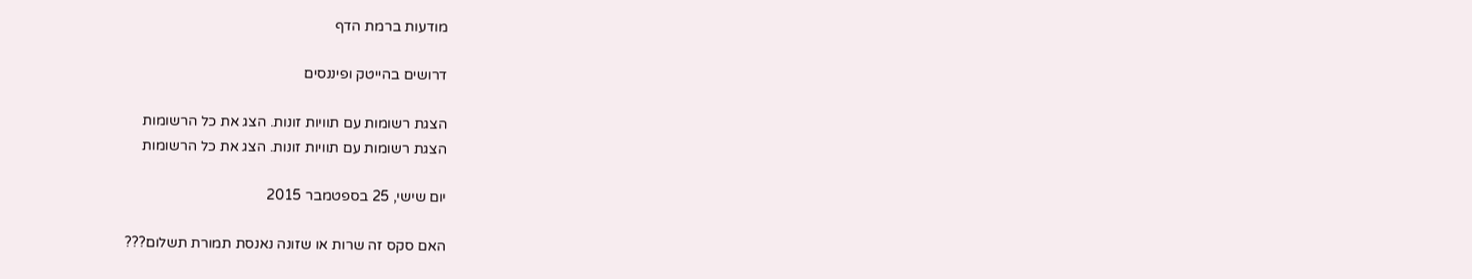מודעות ברמת הדף

דרושים בהייטק ופיננסים

הצגת רשומות עם תוויות זונות. הצג את כל הרשומות
הצגת רשומות עם תוויות זונות. הצג את כל הרשומות

יום שישי, 25 בספטמבר 2015

האם סקס זה שרות או שזונה נאנסת תמורת תשלום???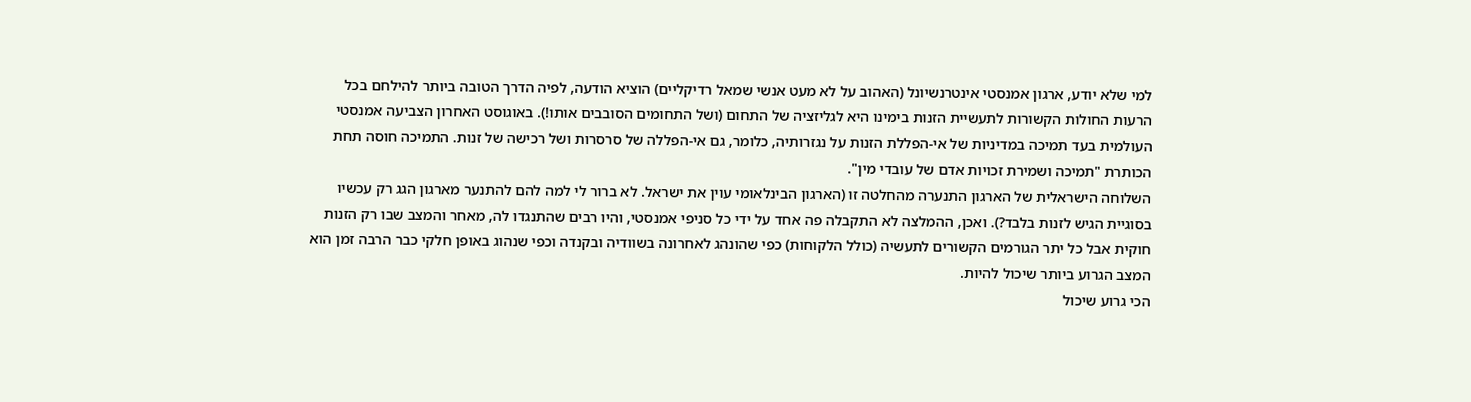למי שלא יודע, ארגון אמנסטי אינטרנשיונל (האהוב על לא מעט אנשי שמאל רדיקליים) הוציא הודעה, לפיה הדרך הטובה ביותר להילחם בכל הרעות החולות הקשורות לתעשיית הזנות בימינו היא לגליזציה של התחום (ושל התחומים הסובבים אותו!). באוגוסט האחרון הצביעה אמנסטי העולמית בעד תמיכה במדיניות של אי-הפללת הזנות על נגזרותיה, כלומר, גם אי-הפללה של סרסרות ושל רכישה של זנות. התמיכה חוסה תחת הכותרת "תמיכה ושמירת זכויות אדם של עובדי מין".
השלוחה הישראלית של הארגון התנערה מהחלטה זו (הארגון הבינלאומי עוין את ישראל. לא ברור לי למה להם להתנער מארגון הגג רק עכשיו בסוגיית הגיש לזנות בלבד?). ואכן, ההמלצה לא התקבלה פה אחד על ידי כל סניפי אמנסטי, והיו רבים שהתנגדו לה, מאחר והמצב שבו רק הזנות חוקית אבל כל יתר הגורמים הקשורים לתעשיה (כולל הלקוחות) כפי שהונהג לאחרונה בשוודיה ובקנדה וכפי שנהוג באופן חלקי כבר הרבה זמן הוא המצב הגרוע ביותר שיכול להיות.
הכי גרוע שיכול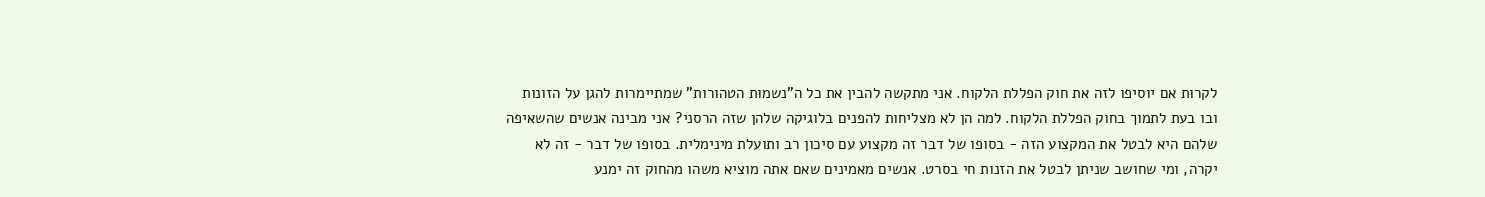לקרות אם יוסיפו לזה את חוק הפללת הלקוח. אני מתקשה להבין את כל ה"נשמות הטהורות" שמתיימרות להגן על הזונות ובו בעת לתמוך בחוק הפללת הלקוח. למה הן לא מצליחות להפנים בלוגיקה שלהן שזה הרסני? אני מבינה אנשים שהשאיפה שלהם היא לבטל את המקצוע הזה - בסופו של דבר זה מקצוע עם סיכון רב ותועלת מינימלית. בסופו של דבר - זה לא יקרה, ומי שחושב שניתן לבטל את הזנות חי בסרט. אנשים מאמינים שאם אתה מוציא משהו מהחוק זה ימנע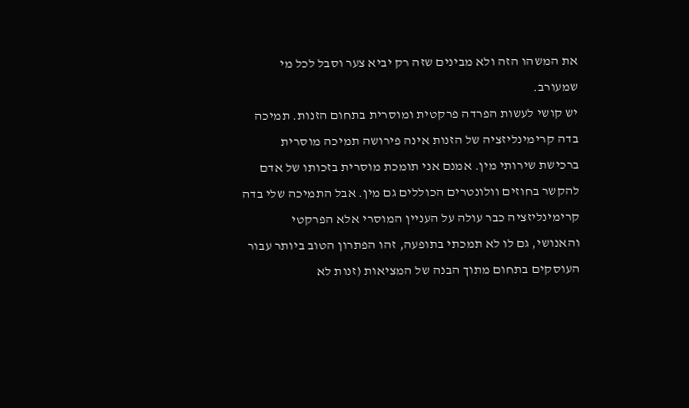את המשהו הזה ולא מבינים שזה רק יביא צער וסבל לכל מי שמעורב.
יש קושי לעשות הפרדה פרקטית ומוסרית בתחום הזנות. תמיכה בדה קרימינליזציה של הזנות אינה פירושה תמיכה מוסרית ברכישת שירותי מין. אמנם אני תומכת מוסרית בזכותו של אדם להקשר בחוזים וולונטרים הכוללים גם מין. אבל התמיכה שלי בדה קרימינליזציה כבר עולה על העניין המוסרי אלא הפרקטי והאנושי, גם לו לא תמכתי בתופעה, זהו הפתרון הטוב ביותר עבור העוסקים בתחום מתוך הבנה של המציאות (זנות לא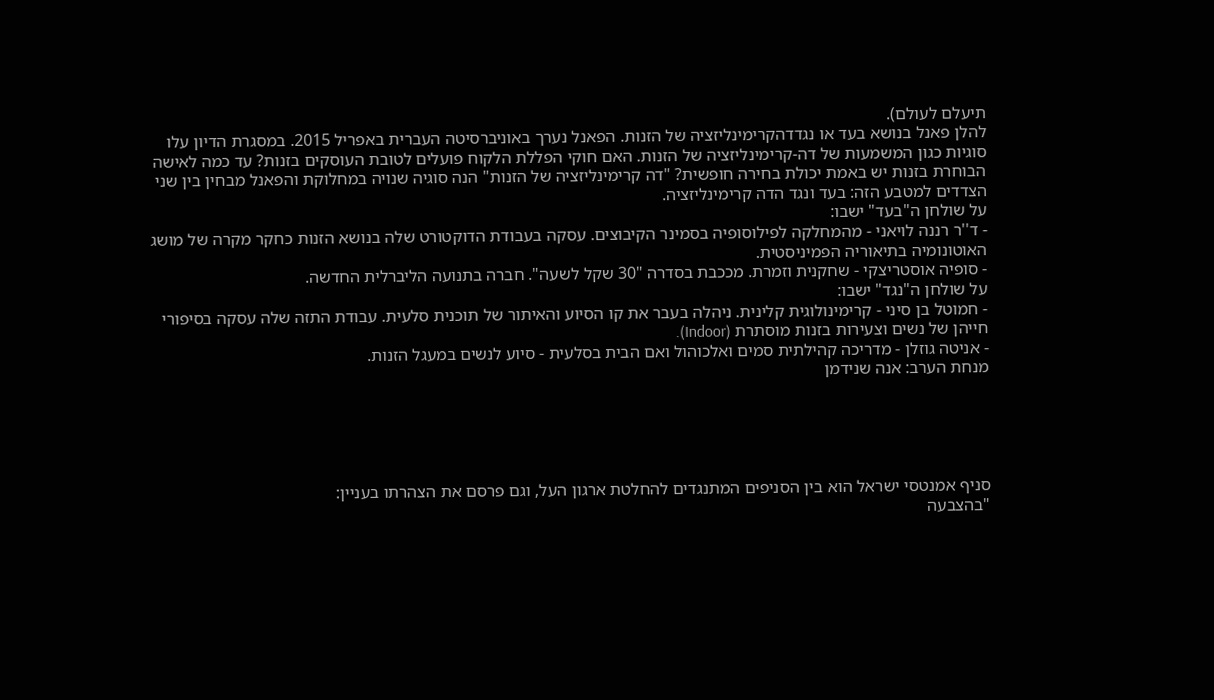תיעלם לעולם).
להלן פאנל בנושא בעד או נגדדהקרימינליזציה של הזנות. הפאנל נערך באוניברסיטה העברית באפריל 2015. במסגרת הדיון עלו סוגיות כגון המשמעות של דה-קרימינליזציה של הזנות. האם חוקי הפללת הלקוח פועלים לטובת העוסקים בזנות? עד כמה לאישה הבוחרת בזנות יש באמת יכולת בחירה חופשית? "דה קרימינליזציה של הזנות" הנה סוגיה שנויה במחלוקת והפאנל מבחין בין שני הצדדים למטבע הזה: בעד ונגד הדה קרימינליזציה.
על שולחן ה"בעד" ישבו:
- ד''ר רננה לויאני - מהמחלקה לפילוסופיה בסמינר הקיבוצים. עסקה בעבודת הדוקטורט שלה בנושא הזנות כחקר מקרה של מושג האוטונומיה בתיאוריה הפמיניסטית.
- סופיה אוסטריצקי - שחקנית וזמרת. מככבת בסדרה "30 שקל לשעה". חברה בתנועה הליברלית החדשה.
על שולחן ה"נגד" ישבו:
- חמוטל בן סיני - קרימינולוגית קלינית. ניהלה בעבר את קו הסיוע והאיתור של תוכנית סלעית. עבודת התזה שלה עסקה בסיפורי חייהן של נשים וצעירות בזנות מוסתרת (Indoor).
- אניטה גוזלן - מדריכה קהילתית סמים ואלכוהול ואם הבית בסלעית - סיוע לנשים במעגל הזנות.
מנחת הערב: אנה שנידמן





סניף אמנטסי ישראל הוא בין הסניפים המתנגדים להחלטת ארגון העל, וגם פרסם את הצהרתו בעניין:
"בהצבעה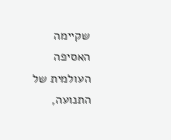שקיימה האסיפה העולמית של התנועה,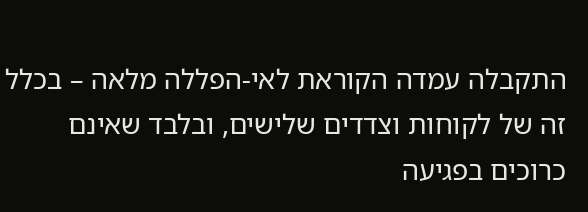התקבלה עמדה הקוראת לאי-הפללה מלאה – בכלל זה של לקוחות וצדדים שלישים, ובלבד שאינם כרוכים בפגיעה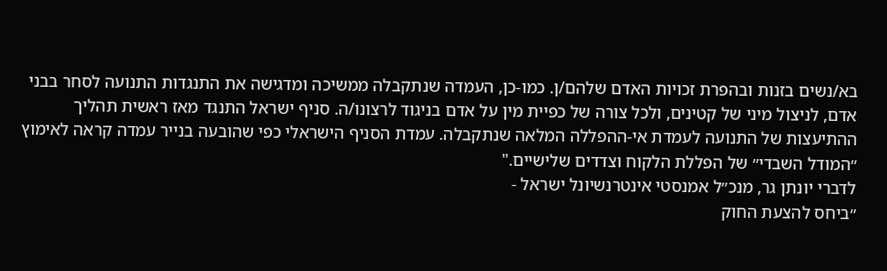בא/נשים בזנות ובהפרת זכויות האדם שלהם/ן. כמו-כן, העמדה שנתקבלה ממשיכה ומדגישה את התנגדות התנועה לסחר בבני אדם, לניצול מיני של קטינים, ולכל צורה של כפיית מין על אדם בניגוד לרצונו/ה. סניף ישראל התנגד מאז ראשית תהליך ההתיעצות של התנועה לעמדת אי-ההפללה המלאה שנתקבלה. עמדת הסניף הישראלי כפי שהובעה בנייר עמדה קראה לאימוץ ״המודל השבדי״ של הפללת הלקוח וצדדים שלישיים."
לדברי יונתן גר, מנכ״ל אמנסטי אינטרנשיונל ישראל -
״ביחס להצעת החוק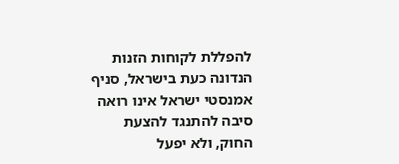להפללת לקוחות הזנות הנדונה כעת בישראל, סניף אמנסטי ישראל אינו רואה סיבה להתנגד להצעת החוק, ולא יפעל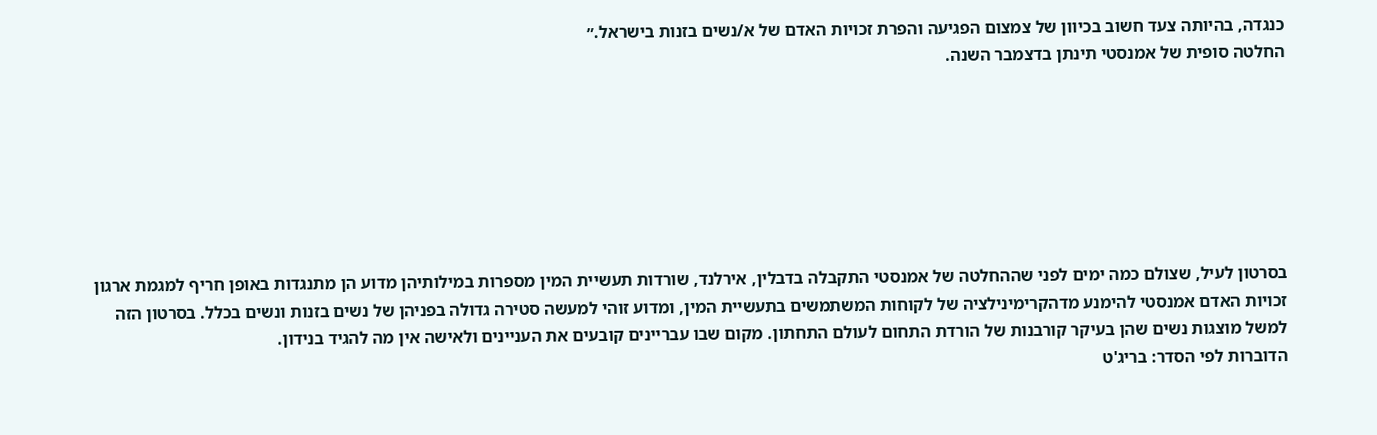כנגדה, בהיותה צעד חשוב בכיוון של צמצום הפגיעה והפרת זכויות האדם של א/נשים בזנות בישראל.״
החלטה סופית של אמנסטי תינתן בדצמבר השנה.







בסרטון לעיל, שצולם כמה ימים לפני שההחלטה של אמנסטי התקבלה בדבלין, אירלנד, שורדות תעשיית המין מספרות במילותיהן מדוע הן מתנגדות באופן חריף למגמת ארגון זכויות האדם אמנסטי להימנע מדהקרימינילציה של לקוחות המשתמשים בתעשיית המין, ומדוע זוהי למעשה סטירה גדולה בפניהן של נשים בזנות ונשים בכלל. בסרטון הזה למשל מוצגות נשים שהן בעיקר קורבנות של הורדת התחום לעולם התחתון. מקום שבו עבריינים קובעים את העניינים ולאישה אין מה להגיד בנידון.
הדוברות לפי הסדר: בריג'ט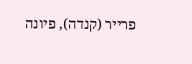פרייר (קנדה), פיונה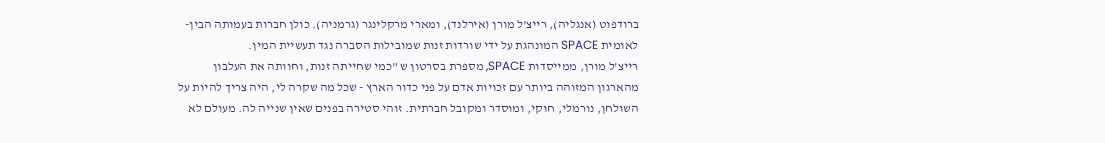ברודפוט (אנגליה), רייצ'ל מורן (אירלנד), ומארי מרקלינגר (גרמניה). כולן חברות בעמותה הבין-לאומית SPACE המונהגת על ידי שורדות זנות שמובילות הסברה נגד תעשיית המין.
רייצ'ל מורן, ממייסדות SPACE, מספרת בסרטון ש "כמי שחייתה זנות, וחוותה את העלבון מהארגון המזוהה ביותר עם זכויות אדם על פני כדור הארץ - שכל מה שקרה לי, היה צריך להיות על השולחן, נורמלי, חוקי, ומוסדר ומקובל חברתית. זוהי סטירה בפנים שאין שנייה לה. מעולם לא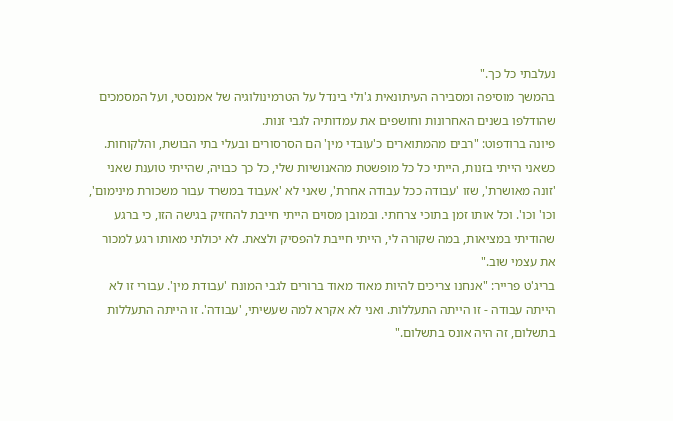נעלבתי כל כך."
בהמשך מוסיפה ומסבירה העיתונאית ג'ולי בינדל על הטרמינולוגיה של אמנסטי, ועל המסמכים שהודלפו בשנים האחרונות וחושפים את עמדותיה לגבי זנות.
פיונה ברודפוט: "רבים מהמתוארים כ'עובדי מין' הם הסרסורים ובעלי בתי הבושת, והלקוחות. כשאני הייתי בזנות, הייתי כל כל מופשטת מהאנושיות שלי, כל כך כבויה, שהייתי טוענת שאני 'זונה מאושרת', שזו 'עבודה ככל עבודה אחרת', שאני לא 'אעבוד במשרד עבור משכורת מינימום', וכו' וכו'. וכל אותו זמן בתוכי צרחתי. ובמובן מסוים הייתי חייבת להחזיק בגישה הזו, כי ברגע שהודיתי במציאות, במה שקורה לי, הייתי חייבת להפסיק ולצאת. לא יכולתי מאותו רגע למכור את עצמי שוב."
בריג'ט פרייר: "אנחנו צריכים להיות מאוד מאוד ברורים לגבי המונח 'עבודת מין'. עבורי זו לא הייתה עבודה - זו הייתה התעללות. ואני לא אקרא למה שעשיתי, 'עבודה'. זו הייתה התעללות בתשלום, זה היה אונס בתשלום."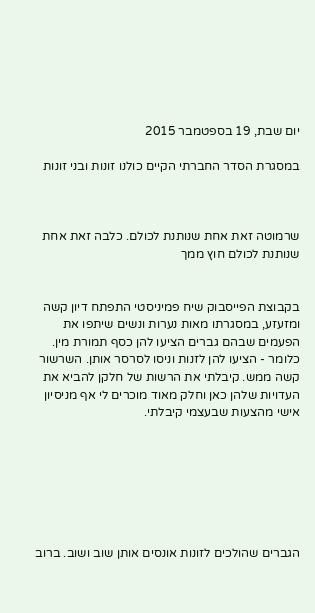יום שבת, 19 בספטמבר 2015

במסגרת הסדר החברתי הקיים כולנו זונות ובני זונות



שרמוטה זאת אחת שנותנת לכולם. כלבה זאת אחת שנותנת לכולם חוץ ממך


בקבוצת הפייסבוק שיח פמיניסטי התפתח דיון קשה ומזעזע, במסגרתו מאות נערות ונשים שיתפו את הפעמים שבהם גברים הציעו להן כסף תמורת מין. כלומר - הציעו להן לזנות וניסו לסרסר אותן. השרשור קשה ממש. קיבלתי את הרשות של חלקן להביא את העדויות שלהן כאן וחלק מאוד מוכרים לי אף מניסיון אישי מהצעות שבעצמי קיבלתי.







הגברים שהולכים לזונות אונסים אותן שוב ושוב. ברוב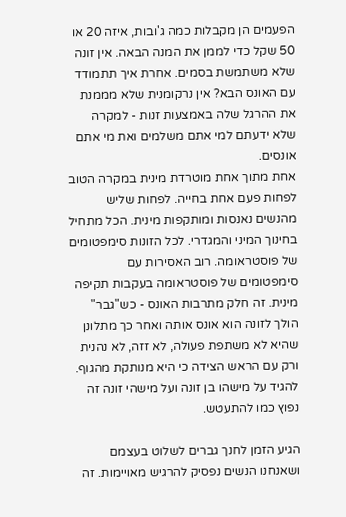הפעמים הן מקבלות כמה ג'ובות, איזה 20 או 50 שקל כדי לממן את המנה הבאה. אין זונה שלא משתמשת בסמים. אחרת איך תתמודד עם האונס הבא? אין נרקומנית שלא מממנת את ההרגל שלה באמצעות זנות - למקרה שלא ידעתם למי אתם משלמים ואת מי אתם אונסים.
אחת מתוך אחת מוטרדת מינית במקרה הטוב לפחות פעם אחת בחייה. לפחות שליש מהנשים נאנסות ומותקפות מינית. הכל מתחיל בחינוך המיני והמגדרי. לכל הזונות סימפטומים של פוסטראומה. רוב האסירות עם סימפטומים של פוסטראומה בעקבות תקיפה מינית. זה חלק מתרבות האונס - כש"גבר" הולך לזונה הוא אונס אותה ואחר כך מתלונן שהיא לא משתפת פעולה, לא זזה, לא נהנית ורק עם הראש הצידה כי היא מנותקת מהגוף. להגיד על מישהו בן זונה ועל מישהי זונה זה נפוץ כמו להתעטש.

הגיע הזמן לחנך גברים לשלוט בעצמם ושאנחנו הנשים נפסיק להרגיש מאויימות. זה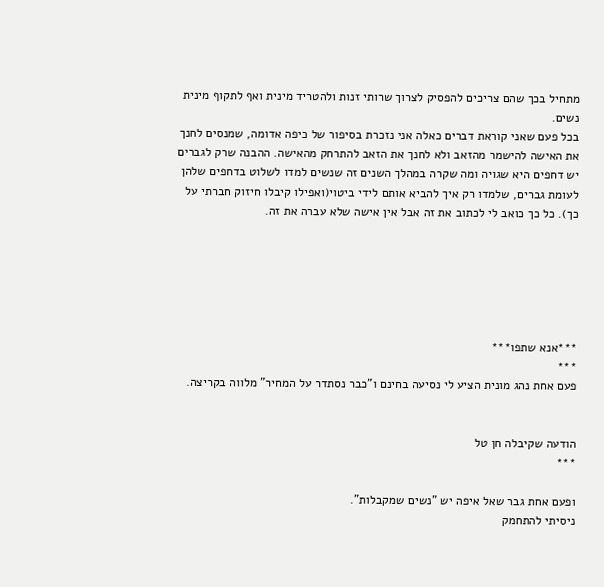מתחיל בכך שהם צריכים להפסיק לצרוך שרותי זנות ולהטריד מינית ואף לתקוף מינית נשים.
בכל פעם שאני קוראת דברים כאלה אני נזכרת בסיפור של כיפה אדומה, שמנסים לחנך את האישה להישמר מהזאב ולא לחנך את הזאב להתרחק מהאישה. ההבנה שרק לגברים יש דחפים היא שגויה ומה שקרה במהלך השנים זה שנשים למדו לשלוט בדחפים שלהן לעומת גברים, שלמדו רק איך להביא אותם לידי ביטוי(ואפילו קיבלו חיזוק חברתי על כך). כל כך כואב לי לכתוב את זה אבל אין אישה שלא עברה את זה.






***אנא שתפו***
***
פעם אחת נהג מונית הציע לי נסיעה בחינם ו"כבר נסתדר על המחיר" מלווה בקריצה.


הודעה שקיבלה חן טל
***

ופעם אחת גבר שאל איפה יש "נשים שמקבלות".
ניסיתי להתחמק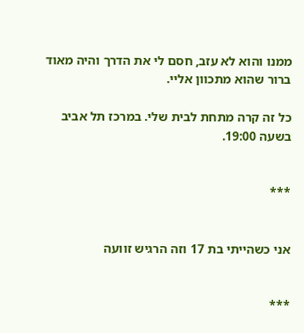ממנו והוא לא עזב, חסם לי את הדרך והיה מאוד ברור שהוא מתכוון אליי.

כל זה קרה מתחת לבית שלי. במרכז תל אביב בשעה 19:00.


***


אני כשהייתי בת 17 וזה הרגיש זוועה


***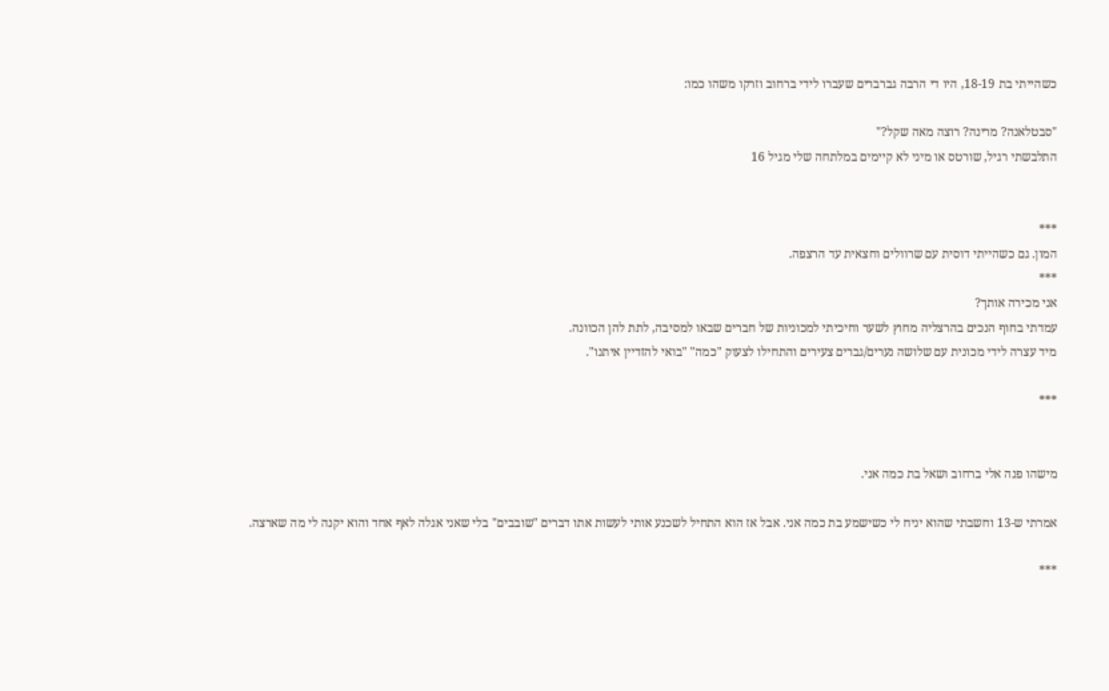כשהייתי בת 18-19, היו די הרבה גברברים שעברו לידי ברחוב וזרקו משהו כמו:

"סבטלאנה? מרינה? רוצה מאה שקל?"
התלבשתי רגיל, שורטס או מיני לא קיימים במלתחה שלי מגיל 16


***
המון. גם כשהייתי דוסית עם שרוולים וחצאית עד הרצפה.
***
אני מכירה אותך?
עמדתי בחוף הנכים בהרצליה מחוץ לשער וחיכיתי למכוניות של חברים שבאו למסיבה, לתת להן הכוונה.
מיד עצרה לידי מכונית עם שלושה נערים/גברים צעירים והתחילו לצעוק "כמה" "בואי להזדיין איתנו".

***


מישהו פנה אלי ברחוב ושאל בת כמה אני.

אמרתי ש-13 וחשבתי שהוא יניח לי כשישמע בת כמה אני. אבל אז הוא התחיל לשכנע אותי לעשות אתו דברים "שובבים" בלי שאני אגלה לאף אחד והוא יקנה לי מה שארצה.

***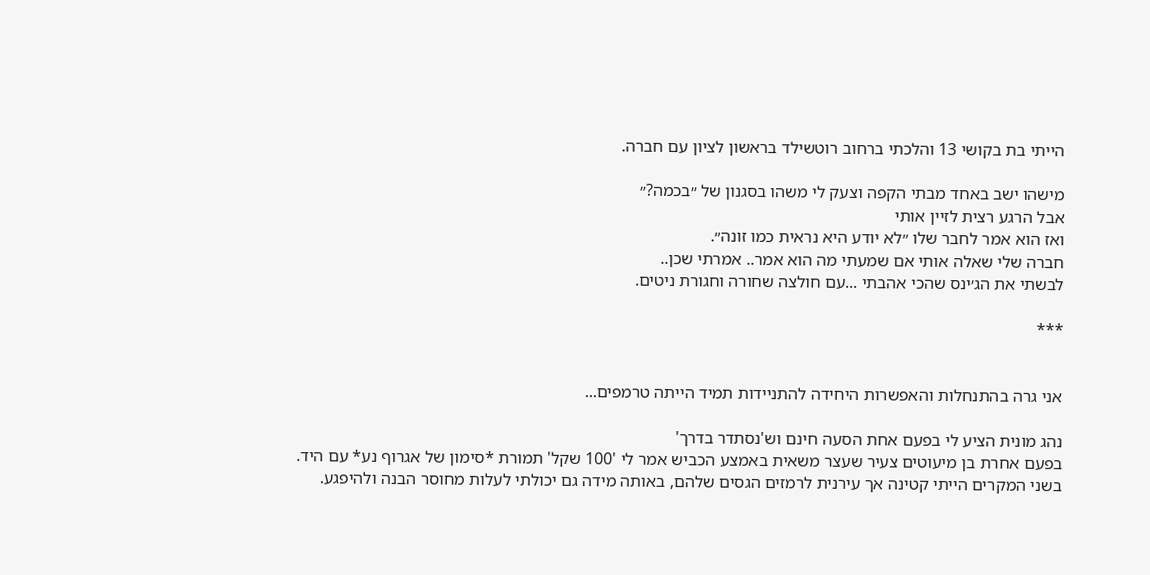הייתי בת בקושי 13 והלכתי ברחוב רוטשילד בראשון לציון עם חברה.

מישהו ישב באחד מבתי הקפה וצעק לי משהו בסגנון של ״בכמה?״
אבל הרגע רצית לזיין אותי
ואז הוא אמר לחבר שלו ״לא יודע היא נראית כמו זונה״.
חברה שלי שאלה אותי אם שמעתי מה הוא אמר.. אמרתי שכן..
לבשתי את הג׳ינס שהכי אהבתי ...עם חולצה שחורה וחגורת ניטים.

***


אני גרה בהתנחלות והאפשרות היחידה להתניידות תמיד הייתה טרמפים...

נהג מונית הציע לי בפעם אחת הסעה חינם וש'נסתדר בדרך'
בפעם אחרת בן מיעוטים צעיר שעצר משאית באמצע הכביש אמר לי '100 שקל' תמורת *סימון של אגרוף נע* עם היד.
בשני המקרים הייתי קטינה אך עירנית לרמזים הגסים שלהם, באותה מידה גם יכולתי לעלות מחוסר הבנה ולהיפגע.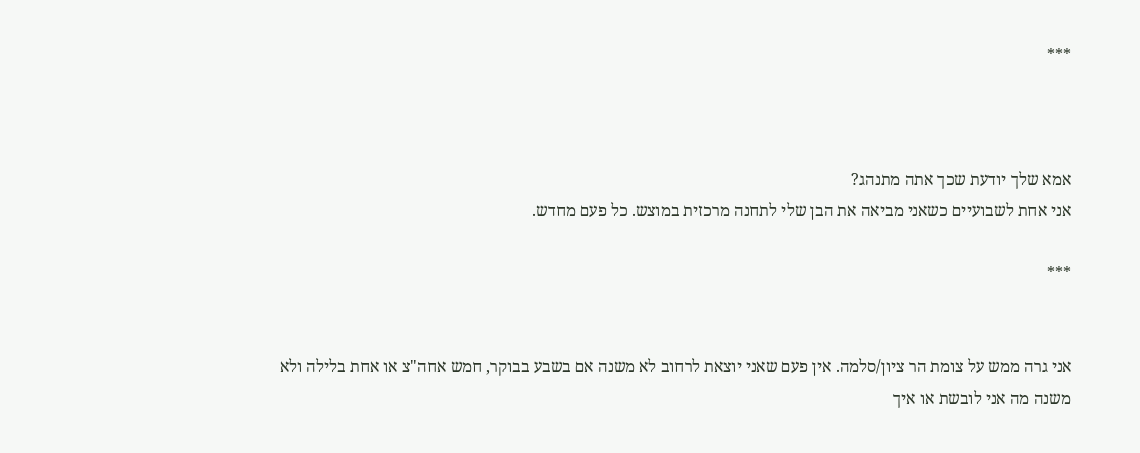***



אמא שלך יודעת שכך אתה מתנהג?
אני אחת לשבועיים כשאני מביאה את הבן שלי לתחנה מרכזית במוצש. כל פעם מחדש.

***


אני גרה ממש על צומת הר ציון/סלמה. אין פעם שאני יוצאת לרחוב לא משנה אם בשבע בבוקר, חמש אחה"צ או אחת בלילה ולא משנה מה אני לובשת או איך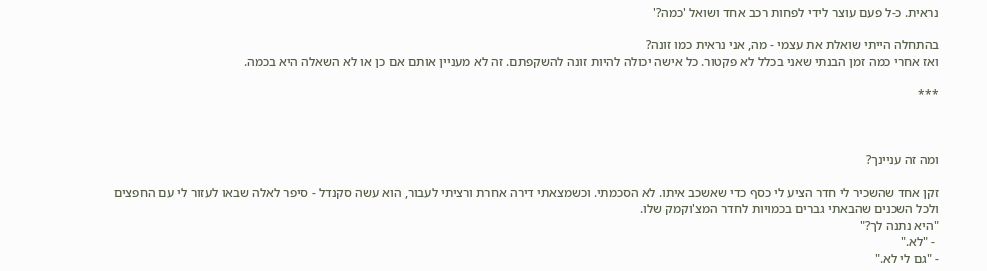נראית. כ-ל פעם עוצר לידי לפחות רכב אחד ושואל 'כמה?'

בהתחלה הייתי שואלת את עצמי - מה, אני נראית כמו זונה?
ואז אחרי כמה זמן הבנתי שאני בכלל לא פקטור. כל אישה יכולה להיות זונה להשקפתם. זה לא מעניין אותם אם כן או לא השאלה היא בכמה.

***



ומה זה עניינך?

זקן אחד שהשכיר לי חדר הציע לי כסף כדי שאשכב איתו. לא הסכמתי. וכשמצאתי דירה אחרת ורציתי לעבור, הוא עשה סקנדל - סיפר לאלה שבאו לעזור לי עם החפצים ולכל השכנים שהבאתי גברים בכמויות לחדר המצ'וקמק שלו.
"היא נתנה לך?"
 - "לא."
- "גם לי לא."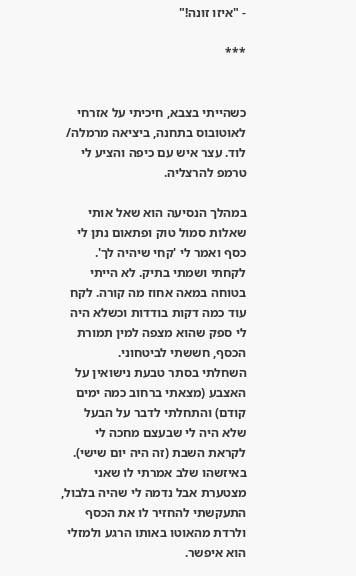- "איזו זונה!"

***


כשהייתי בצבא, חיכיתי על אזרחי לאוטובוס בתחנה, ביציאה מרמלה/ לוד. עצר איש עם כיפה והציע לי טרמפ להרצליה.

במהלך הנסיעה הוא שאל אותי שאלות סמול טוק ופתאום נתן לי כסף ואמר לי 'קחי שיהיה לך'.
לקחתי ושמתי בתיק. לא הייתי בטוחה במאה אחוז מה קורה. לקח עוד כמה דקות בודדות וכשלא היה לי ספק שהוא מצפה למין תמורת הכסף, חששתי לביטחוני.
השחלתי בסתר טבעת נישואין על האצבע (מצאתי ברחוב כמה ימים קודם) והתחלתי לדבר על הבעל שלא היה לי שבעצם מחכה לי לקראת השבת (זה היה יום שישי).
באיזשהו שלב אמרתי לו שאני מצטערת אבל נדמה לי שהיה בלבול, התעקשתי להחזיר לו את הכסף ולרדת מהאוטו באותו הרגע ולמזלי הוא איפשר.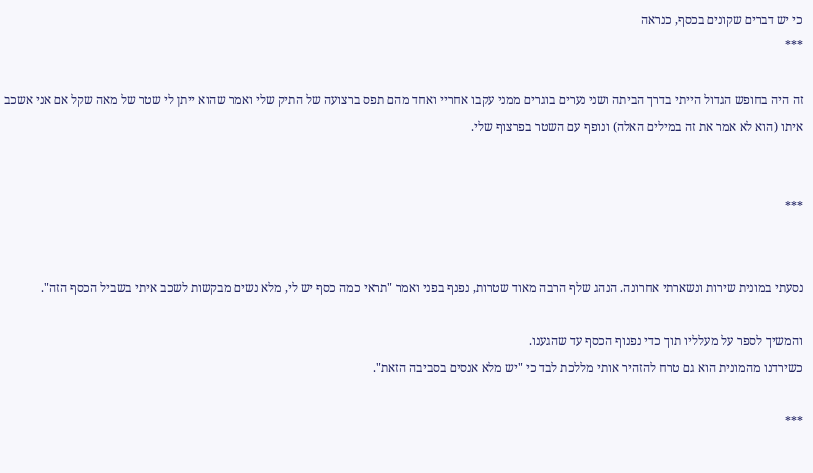כי יש דברים שקונים בכסף, כנראה
***

זה היה בחופש הגדול הייתי בדרך הביתה ושני נערים בוגרים ממני עקבו אחריי ואחד מהם תפס ברצועה של התיק שלי ואמר שהוא ייתן לי שטר של מאה שקל אם אני אשכב איתו (הוא לא אמר את זה במילים האלה) ונופף עם השטר בפרצוף שלי.


***


נסעתי במונית שירות ונשארתי אחרונה. הנהג שלף הרבה מאוד שטרות, נפנף בפני ואמר "תראי כמה כסף יש לי, מלא נשים מבקשות לשכב איתי בשביל הכסף הזה".

והמשיך לספר על מעלליו תוך כדי נפנוף הכסף עד שהגענו.
כשירדנו מהמונית הוא גם טרח להזהיר אותי מללכת לבד כי "יש מלא אנסים בסביבה הזאת".

***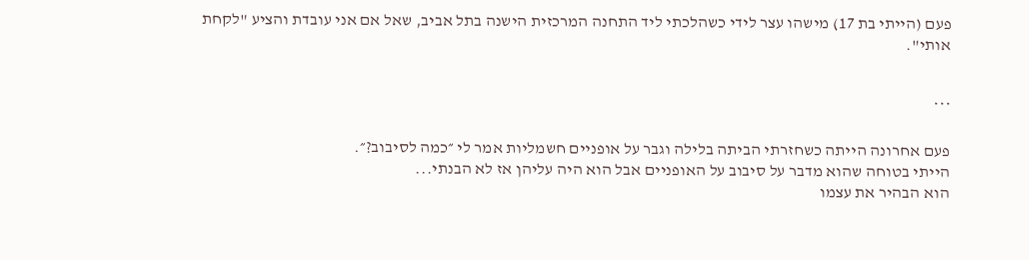פעם (הייתי בת 17) מישהו עצר לידי כשהלכתי ליד התחנה המרכזית הישנה בתל אביב, שאל אם אני עובדת והציע "לקחת אותי".


***

פעם אחרונה הייתה כשחזרתי הביתה בלילה וגבר על אופניים חשמליות אמר לי ״כמה לסיבוב?״.
הייתי בטוחה שהוא מדבר על סיבוב על האופניים אבל הוא היה עליהן אז לא הבנתי...
הוא הבהיר את עצמו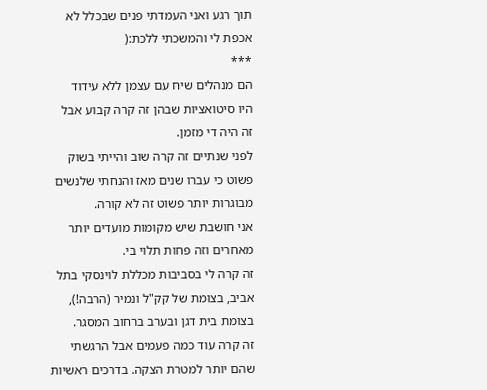תוך רגע ואני העמדתי פנים שבכלל לא אכפת לי והמשכתי ללכת:(
***
הם מנהלים שיח עם עצמן ללא עידוד
היו סיטואציות שבהן זה קרה קבוע אבל זה היה די מזמן.
לפני שנתיים זה קרה שוב והייתי בשוק פשוט כי עברו שנים מאז והנחתי שלנשים מבוגרות יותר פשוט זה לא קורה.
אני חושבת שיש מקומות מועדים יותר מאחרים וזה פחות תלוי בי.
זה קרה לי בסביבות מכללת לוינסקי בתל אביב, בצומת של קק"ל ונמיר (הרבה!), בצומת בית דגן ובערב ברחוב המסגר.
זה קרה עוד כמה פעמים אבל הרגשתי שהם יותר למטרת הצקה. בדרכים ראשיות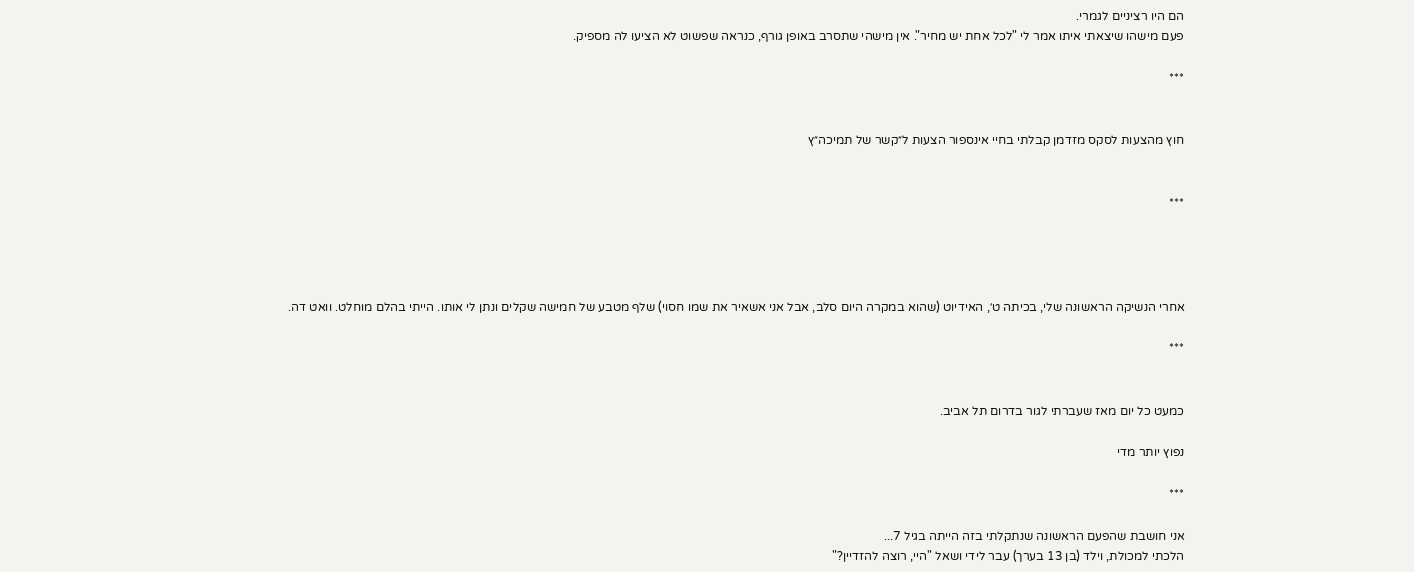הם היו רציניים לגמרי.
פעם מישהו שיצאתי איתו אמר לי "לכל אחת יש מחיר". אין מישהי שתסרב באופן גורף, כנראה שפשוט לא הציעו לה מספיק.

***


חוץ מהצעות לסקס מזדמן קבלתי בחיי אינספור הצעות ל״קשר של תמיכה״ץ


***




אחרי הנשיקה הראשונה שלי, בכיתה ט׳, האידיוט (שהוא במקרה היום סלב, אבל אני אשאיר את שמו חסוי) שלף מטבע של חמישה שקלים ונתן לי אותו. הייתי בהלם מוחלט. וואט דה.

***


כמעט כל יום מאז שעברתי לגור בדרום תל אביב.

נפוץ יותר מדי

***

אני חושבת שהפעם הראשונה שנתקלתי בזה הייתה בגיל 7...
הלכתי למכולת, וילד (בן 13 בערך) עבר לידי ושאל "היי, רוצה להזדיין?"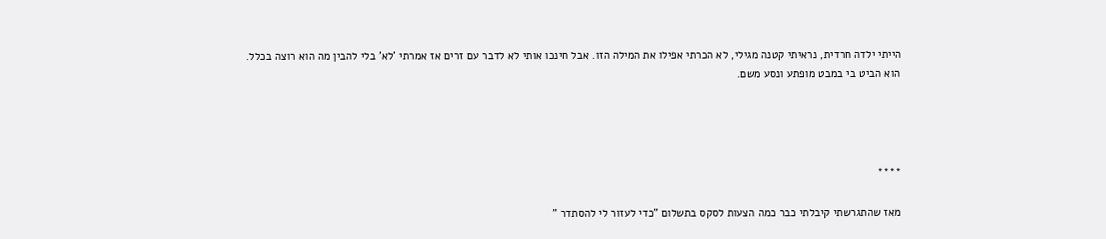הייתי ילדה חרדית, נראיתי קטנה מגילי, לא הכרתי אפילו את המילה הזו. אבל חינכו אותי לא לדבר עם זרים אז אמרתי 'לא' בלי להבין מה הוא רוצה בכלל.
הוא הביט בי במבט מופתע ונסע משם.




****

מאז שהתגרשתי קיבלתי כבר כמה הצעות לסקס בתשלום "כדי לעזור לי להסתדר "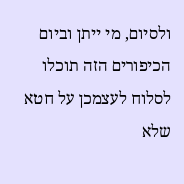ולסיום, מי ייתן וביום הכיפורים הזה תוכלו לסלוח לעצמכן על חטא שלא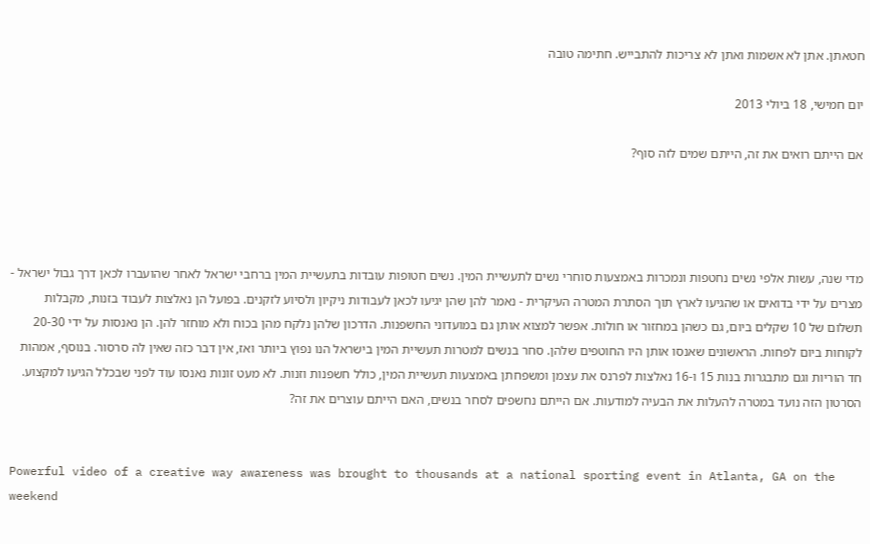חטאתן. אתן לא אשמות ואתן לא צריכות להתבייש. חתימה טובה

יום חמישי, 18 ביולי 2013

אם הייתם רואים את זה, הייתם שמים לזה סוף?




מדי שנה, עשות אלפי נשים נחטפות ונמכרות באמצעות סוחרי נשים לתעשיית המין. נשים חטופות עובדות בתעשיית המין ברחבי ישראל לאחר שהועברו לכאן דרך גבול ישראל - מצרים על ידי בדואים או שהגיעו לארץ תוך הסתרת המטרה העיקרית - נאמר להן שהן יגיעו לכאן לעבודות ניקיון ולסיוע לזקנים. בפועל הן נאלצות לעבוד בזנות, מקבלות תשלום של 10 שקלים ביום, גם כשהן במחזור או חולות. אפשר למצוא אותן גם במועדוני החשפנות. הדרכון שלהן נלקח מהן בכוח ולא מוחזר להן. הן נאנסות על ידי 20-30 לקוחות ביום לפחות. הראשונים שאנסו אותן היו החוטפים שלהן. סחר בנשים למטרות תעשיית המין בישראל הנו נפוץ ביותר ואז, אין דבר כזה שאין לה סרסור. בנוסף, אמהות חד הוריות וגם מתבגרות בנות 15 ו-16 נאלצות לפרנס את עצמן ומשפחתן באמצעות תעשיית המין, כולל חשפנות וזנות. לא מעט זונות נאנסו עוד לפני שבכלל הגיעו למקצוע.
הסרטון הזה נועד במטרה להעלות את הבעיה למודעות. אם הייתם נחשפים לסחר בנשים, האם הייתם עוצרים את זה?


Powerful video of a creative way awareness was brought to thousands at a national sporting event in Atlanta, GA on the weekend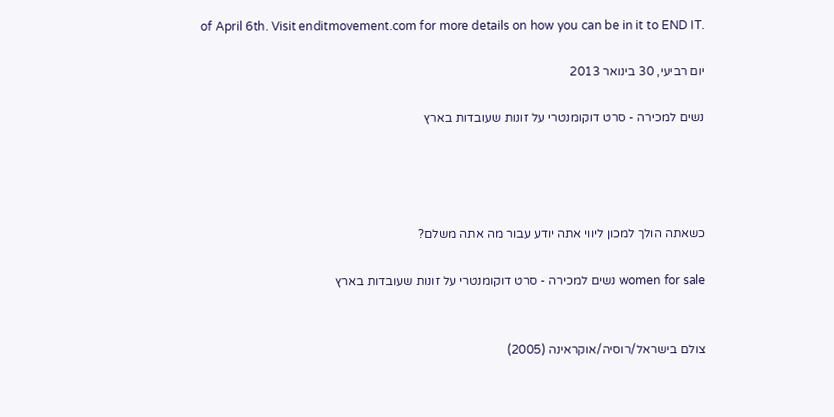of April 6th. Visit enditmovement.com for more details on how you can be in it to END IT.

יום רביעי, 30 בינואר 2013

נשים למכירה - סרט דוקומנטרי על זונות שעובדות בארץ




כשאתה הולך למכון ליווי אתה יודע עבור מה אתה משלם?

women for sale נשים למכירה - סרט דוקומנטרי על זונות שעובדות בארץ


צולם בישראל/רוסיה/אוקראינה (2005)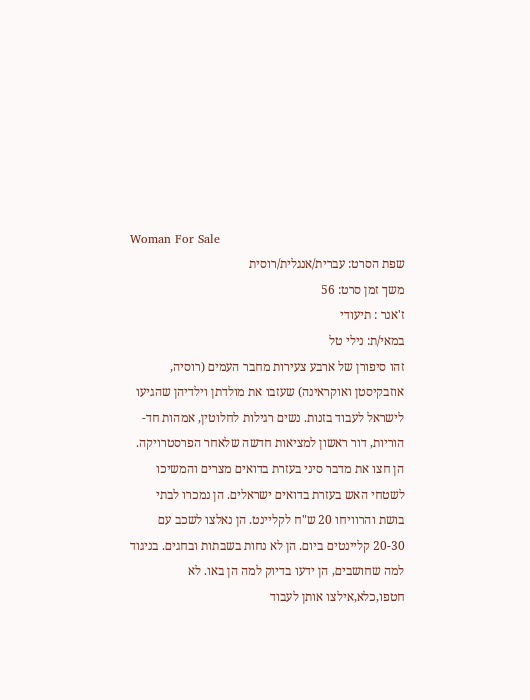Woman For Sale
שפת הסרט: עברית/אנגלית/רוסית
משך זמן סרט: 56
ז'אנר : תיעודי
במאי/ת: נילי טל
זהו סיפורן של ארבע צעירות מחבר העמים (רוסיה, אוזבקיסטן ואוקראינה) שעזבו את מולדתן וילדיהן שהגיעו לישראל לעבוד בזנות. נשים רגילות לחלוטין, אמהות חד-הוריות, דור ראשון למציאות חדשה שלאחר הפרסטרויקה.
הן חצו את מדבר סיני בעזרת בדואים מצרים והמשיכו לשטחי האש בעזרת בדואים ישראלים. הן נמכרו לבתי בושת והרוויחו 20 ש"ח לקליינט. הן נאלצו לשכב עם 20-30 קליינטים ביום. הן לא נחות בשבתות ובחגים. בניגוד למה שחושבים, הן ידעו בדיוק למה הן באו. לא חטפו,כלא,אילצו אותן לעבוד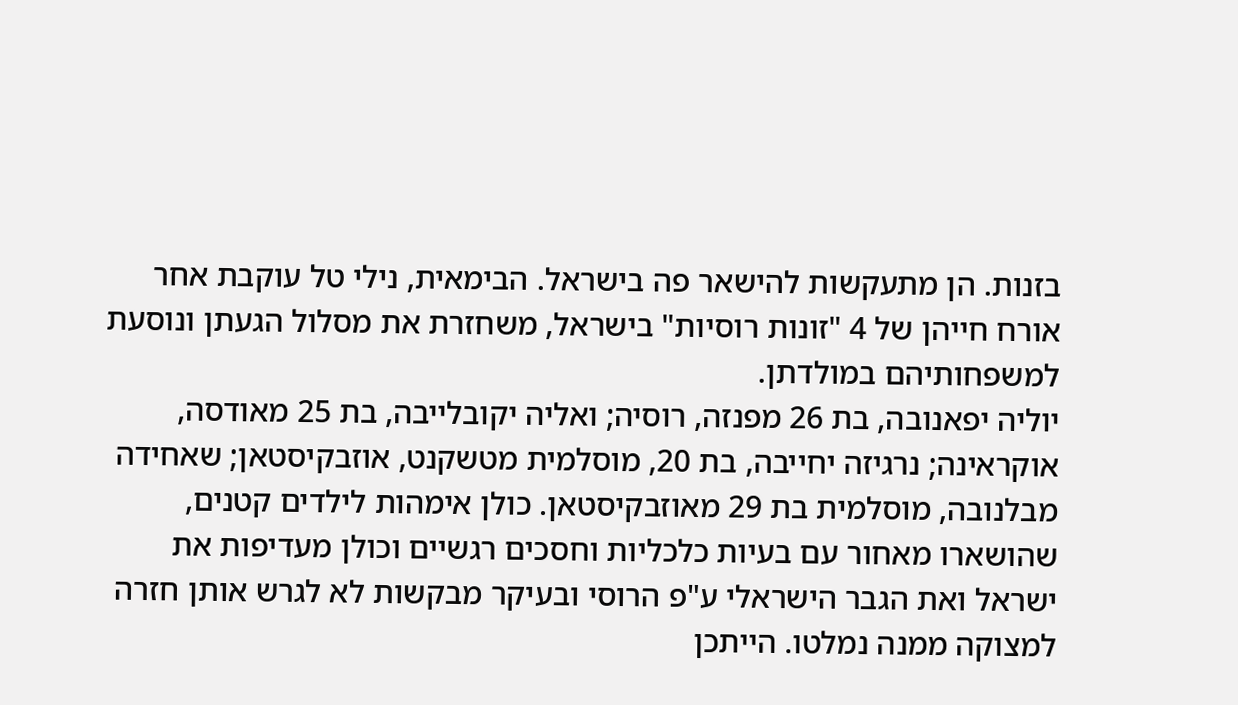בזנות. הן מתעקשות להישאר פה בישראל. הבימאית, נילי טל עוקבת אחר אורח חייהן של 4 "זונות רוסיות" בישראל, משחזרת את מסלול הגעתן ונוסעת למשפחותיהם במולדתן.
יוליה יפאנובה, בת 26 מפנזה, רוסיה; ואליה יקובלייבה, בת 25 מאודסה, אוקראינה; נרגיזה יחייבה, בת 20, מוסלמית מטשקנט, אוזבקיסטאן; שאחידה מבלנובה, מוסלמית בת 29 מאוזבקיסטאן. כולן אימהות לילדים קטנים, שהושארו מאחור עם בעיות כלכליות וחסכים רגשיים וכולן מעדיפות את ישראל ואת הגבר הישראלי ע"פ הרוסי ובעיקר מבקשות לא לגרש אותן חזרה למצוקה ממנה נמלטו. הייתכן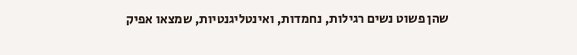שהן פשוט נשים רגילות, נחמדות, ואינטליגנטיות, שמצאו אפיק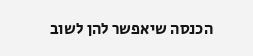הכנסה שיאפשר להן לשוב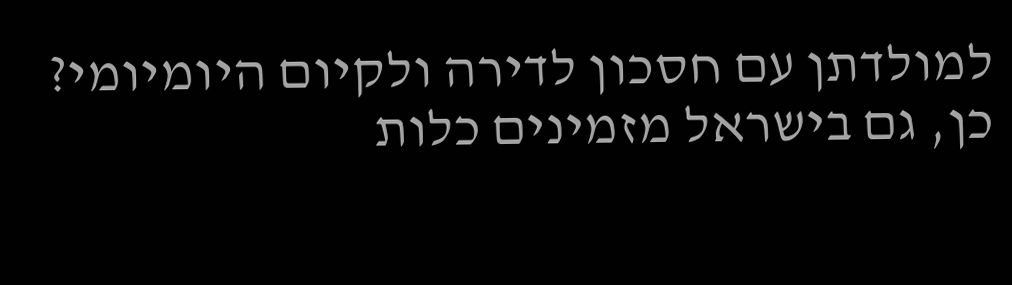למולדתן עם חסכון לדירה ולקיום היומיומי?
כן, גם בישראל מזמינים כלות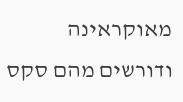מאוקראינה ודורשים מהם סקס